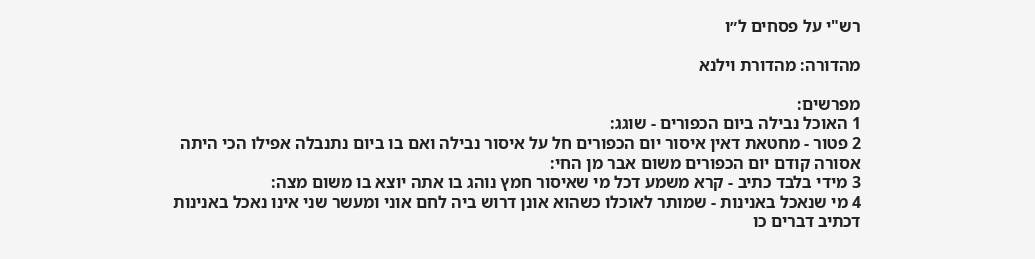רש"י על פסחים ל״ו

מהדורה: מהדורת וילנא

מפרשים:
1 האוכל נבילה ביום הכפורים - שוגג:
2 פטור - מחטאת דאין איסור יום הכפורים חל על איסור נבילה ואם בו ביום נתנבלה אפילו הכי היתה אסורה קודם יום הכפורים משום אבר מן החי:
3 מידי בלבד כתיב - קרא משמע דכל מי שאיסור חמץ נוהג בו אתה יוצא בו משום מצה:
4 מי שנאכל באנינות - שמותר לאוכלו כשהוא אונן דרוש ביה לחם אוני ומעשר שני אינו נאכל באנינות דכתיב דברים כו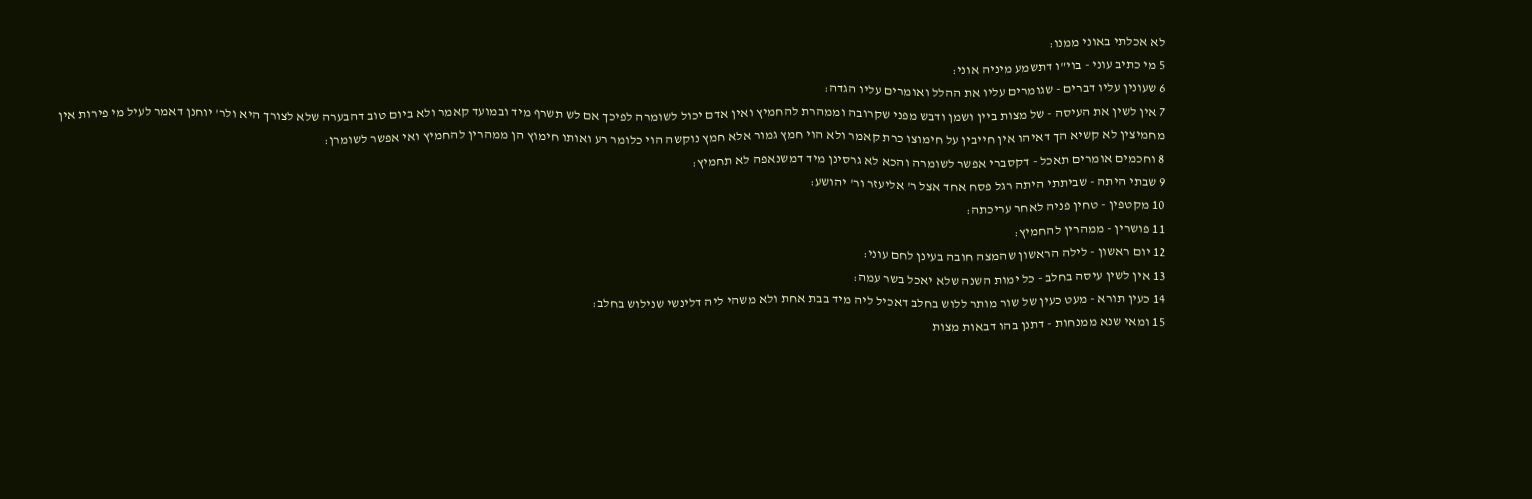לא אכלתי באוני ממנו:
5 מי כתיב עוני - בוי"ו דתשמע מיניה אוני:
6 שעונין עליו דברים - שגומרים עליו את ההלל ואומרים עליו הגדה:
7 אין לשין את העיסה - של מצות ביין ושמן ודבש מפני שקרובה וממהרת להחמיץ ואין אדם יכול לשומרה לפיכך אם לש תשרף מיד ובמועד קאמר ולא ביום טוב דהבערה שלא לצורך היא ולר' יוחנן דאמר לעיל מי פירות אין מחמיצין לא קשיא הך דאיהו אין חייבין על חימוצו כרת קאמר ולא הוי חמץ גמור אלא חמץ נוקשה הוי כלומר רע ואותו חימוץ הן ממהרין להחמיץ ואי אפשר לשומרן:
8 וחכמים אומרים תאכל - דקסברי אפשר לשומרה והכא לא גרסינן מיד דמשנאפה לא תחמיץ:
9 שבתי היתה - שביתתי היתה רגל פסח אחד אצל ר' אליעזר ור' יהושע:
10 מקטפין - טחין פניה לאחר עריכתה:
11 פושרין - ממהרין להחמיץ:
12 יום ראשון - לילה הראשון שהמצה חובה בעינן לחם עוני:
13 אין לשין עיסה בחלב - כל ימות השנה שלא יאכל בשר עמה:
14 כעין תורא - מעט כעין של שור מותר ללוש בחלב דאכיל ליה מיד בבת אחת ולא משהי ליה דלינשי שנילוש בחלב:
15 ומאי שנא ממנחות - דתנן בהו דבאות מצות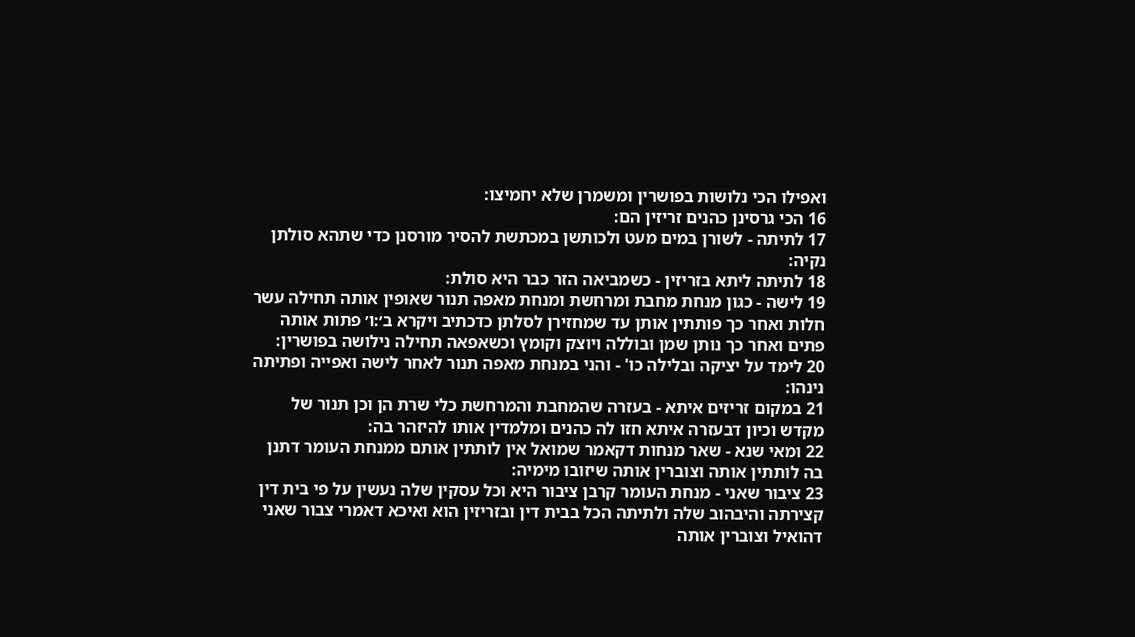ואפילו הכי נלושות בפושרין ומשמרן שלא יחמיצו:
16 הכי גרסינן כהנים זריזין הם:
17 לתיתה - לשורן במים מעט ולכותשן במכתשת להסיר מורסנן כדי שתהא סולתן נקיה:
18 לתיתה ליתא בזריזין - כשמביאה הזר כבר היא סולת:
19 לישה - כגון מנחת מחבת ומרחשת ומנחת מאפה תנור שאופין אותה תחילה עשר חלות ואחר כך פותתין אותן עד שמחזירן לסלתן כדכתיב ויקרא ב׳:ו׳ פתות אותה פתים ואחר כך נותן שמן ובוללה ויוצק וקומץ וכשאפאה תחילה נילושה בפושרין:
20 לימד על יציקה ובלילה כו' - והני במנחת מאפה תנור לאחר לישה ואפייה ופתיתה נינהו:
21 במקום זריזים איתא - בעזרה שהמחבת והמרחשת כלי שרת הן וכן תנור של מקדש וכיון דבעזרה איתא חזו לה כהנים ומלמדין אותו להיזהר בה:
22 ומאי שנא - שאר מנחות דקאמר שמואל אין לותתין אותם ממנחת העומר דתנן בה לותתין אותה וצוברין אותה שיזובו מימיה:
23 ציבור שאני - מנחת העומר קרבן ציבור היא וכל עסקין שלה נעשין על פי בית דין קצירתה והיבהוב שלה ולתיתה הכל בבית דין ובזריזין הוא ואיכא דאמרי צבור שאני דהואיל וצוברין אותה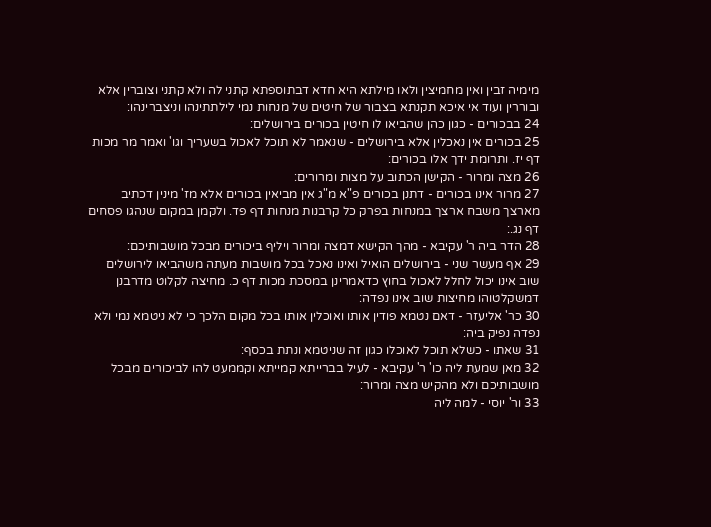מימיה זבין ואין מחמיצין ולאו מילתא היא חדא דבתוספתא קתני לה ולא קתני וצוברין אלא ובוררין ועוד אי איכא תקנתא בצבור של חיטים של מנחות נמי לילתתינהו וניצברינהו:
24 בבכורים - כגון כהן שהביאו לו חיטין בכורים בירושלים:
25 בכורים אין נאכלין אלא בירושלים - שנאמר לא תוכל לאכול בשעריך וגו' ואמר מר מכות דף יז. ותרומת ידך אלו בכורים:
26 מצה ומרור - הקישן הכתוב על מצות ומרורים:
27 מרור אינו בכורים - דתנן בכורים פ"א מ"ג אין מביאין בכורים אלא מז' מינין דכתיב מארצך משבח ארצך במנחות בפרק כל קרבנות מנחות דף פד. ולקמן במקום שנהגו פסחים דף נג.:
28 הדר ביה ר' עקיבא - מהך הקישא דמצה ומרור ויליף ביכורים מבכל מושבותיכם:
29 אף מעשר שני - בירושלים הואיל ואינו נאכל בכל מושבות מעתה משהביאו לירושלים שוב אינו יכול לחלל לאכול בחוץ כדאמרינן במסכת מכות דף כ. מחיצה לקלוט מדרבנן דמשקלטוהו מחיצות שוב אינו נפדה:
30 כר' אליעזר - דאם נטמא פודין אותו ואוכלין אותו בכל מקום הלכך כי לא ניטמא נמי ולא נפדה נפיק ביה:
31 שאתו - כשלא תוכל לאוכלו כגון זה שניטמא ונתת בכסף:
32 מאן שמעת ליה כו' ר' עקיבא - לעיל בברייתא קמייתא וקממעט להו לביכורים מבכל מושבותיכם ולא מהקיש מצה ומרור:
33 ור' יוסי - למה ליה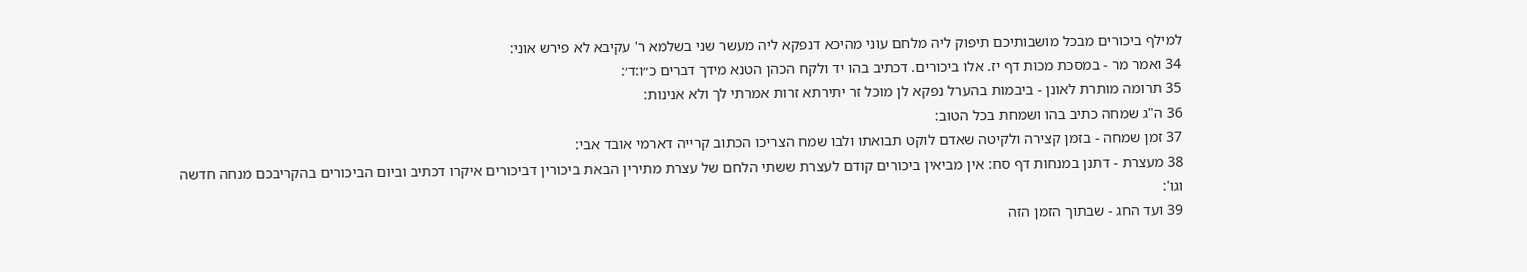למילף ביכורים מבכל מושבותיכם תיפוק ליה מלחם עוני מהיכא דנפקא ליה מעשר שני בשלמא ר' עקיבא לא פירש אוני:
34 ואמר מר - במסכת מכות דף יז. אלו ביכורים. דכתיב בהו יד ולקח הכהן הטנא מידך דברים כ״ו:ד׳:
35 תרומה מותרת לאונן - ביבמות בהערל נפקא לן מוכל זר יתירתא זרות אמרתי לך ולא אנינות:
36 ה"ג שמחה כתיב בהו ושמחת בכל הטוב:
37 זמן שמחה - בזמן קצירה ולקיטה שאדם לוקט תבואתו ולבו שמח הצריכו הכתוב קרייה דארמי אובד אבי:
38 מעצרת - דתנן במנחות דף סח: אין מביאין ביכורים קודם לעצרת ששתי הלחם של עצרת מתירין הבאת ביכורין דביכורים איקרו דכתיב וביום הביכורים בהקריבכם מנחה חדשה וגו':
39 ועד החג - שבתוך הזמן הזה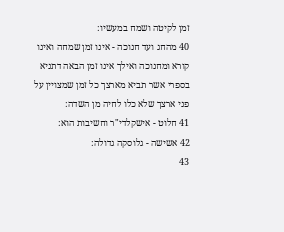זמן לקיטה ושמח במעשיו:
40 מהחג ועד חנוכה - אינו זמן שמחה ואינו קורא ומחנוכה ואילך אינו זמן הבאה דתניא בספרי אשר תביא מארצך כל זמן שמצויין על פני ארצך שלא כלו לחיה מן השדה:
41 חלוט - אישקלדי"ר וחשיבות הוא:
42 אשישה - גלוסקה גדולה:
43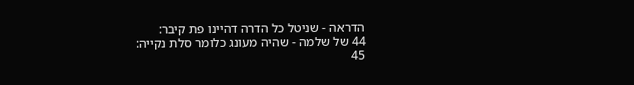הדראה - שניטל כל הדרה דהיינו פת קיבר:
44 של שלמה - שהיה מעונג כלומר סלת נקייה:
45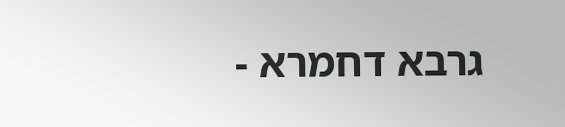גרבא דחמרא -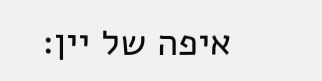איפה של יין: